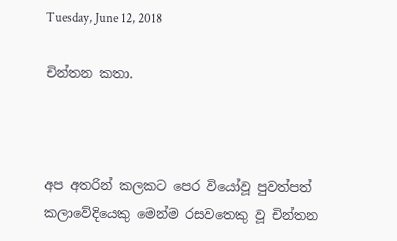Tuesday, June 12, 2018

චින්තන කතා.



අප අතරින් කලකට පෙර වියෝවූ පුවත්පත් කලාවේදියෙකු මෙන්ම රසවතෙකු වූ චින්තන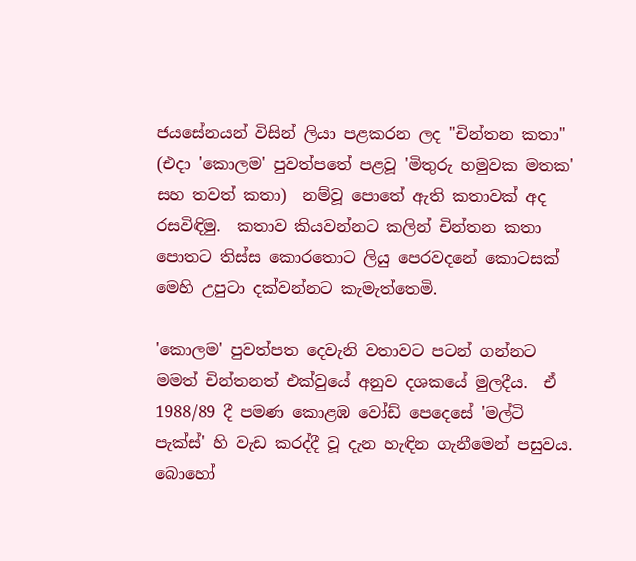ජයසේනයන් විසින් ලියා පළකරන ලද "චින්තන කතා" (එදා 'කොලම' පුවත්පතේ පළවූ 'මිතුරු හමුවක මතක' සහ තවත් කතා)  නම්වූ පොතේ ඇති කතාවක් අද රසවිඳිමු.  කතාව කියවන්නට කලින් චින්තන කතා පොතට තිස්ස කොරතොට ලියු පෙරවදනේ කොටසක් මෙහි උපුටා දක්වන්නට කැමැත්තෙමි.

'කොලම' පුවත්පත දෙවැනි වතාවට පටන් ගන්නට මමත් චින්තනත් එක්වුයේ අනුව දශකයේ මුලදීය.  ඒ 1988/89 දී පමණ කොළඹ වෝඩ් පෙදෙසේ 'මල්ටි පැක්ස්' හි වැඩ කරද්දී වූ දැන හැඳින ගැනීමෙන් පසුවය.  බොහෝ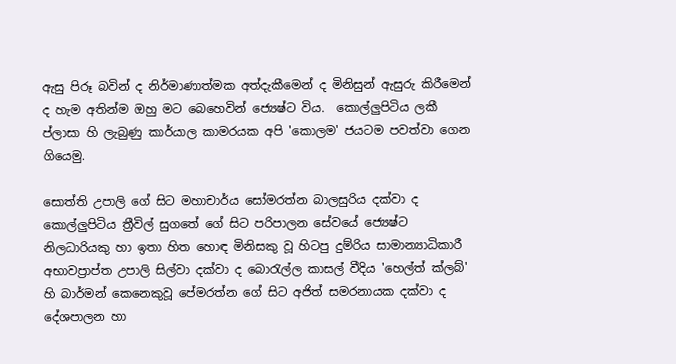ඇසු පිරූ බවින් ද නිර්මාණාත්මක අත්දැකීමෙන් ද මිනිසුන් ඇසුරු කිරීමෙන් ද හැම අතින්ම ඔහු මට බෙහෙවින් ජ්‍යෙෂ්ට විය.  කොල්ලුපිටිය ලකී ප්ලාසා හි ලැබුණු කාර්යාල කාමරයක අපි 'කොලම' ජයටම පවත්වා ගෙන ගියෙමු.

සොත්ති උපාලි ගේ සිට මහාචාර්ය සෝමරත්න බාලසුරිය දක්වා ද කොල්ලුපිටිය ත්‍රීවිල් සුගතේ ගේ සිට පරිපාලන සේවයේ ජ්‍යෙෂ්ට නිලධාරියකු හා ඉතා හිත හොඳ මිනිසකු වූ හිටපු දුම්රිය සාමාන්‍යාධිකාරී අභාවප්‍රාප්ත උපාලි සිල්වා දක්වා ද බොරැල්ල කාසල් වීදිය 'හෙල්ත් ක්ලබ්' හි බාර්මන් කෙනෙකුවූ පේමරත්න ගේ සිට අජිත් සමරනායක දක්වා ද දේශපාලන හා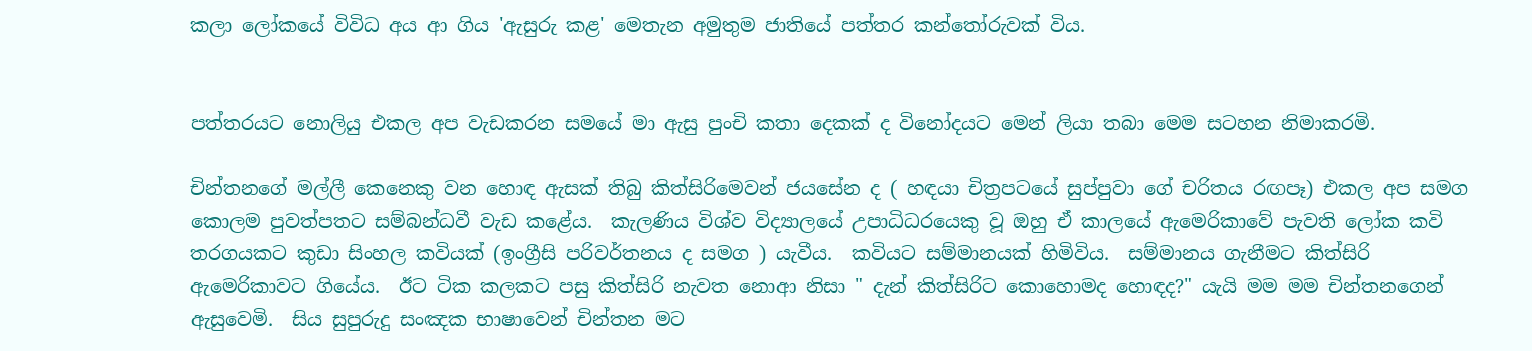කලා ලෝකයේ විවිධ අය ආ ගිය 'ඇසුරු කළ' මෙතැන අමුතුම ජාතියේ පත්තර කන්තෝරුවක් විය.


පත්තරයට නොලියු එකල අප වැඩකරන සමයේ මා ඇසු පුංචි කතා දෙකක් ද විනෝදයට මෙන් ලියා තබා මෙම සටහන නිමාකරමි.

චින්තනගේ මල්ලී කෙනෙකු වන හොඳ ඇසක් තිබු කිත්සිරිමෙවන් ජයසේන ද ( හඳයා චිත්‍රපටයේ සුප්පුවා ගේ චරිතය රඟපෑ) එකල අප සමග කොලම පුවත්පතට සම්බන්ධවී වැඩ කළේය.  කැලණිය විශ්ව විද්‍යාලයේ උපාධිධරයෙකු වූ ඔහු ඒ කාලයේ ඇමෙරිකාවේ පැවති ලෝක කවි තරගයකට කුඩා සිංහල කවියක් (ඉංග්‍රීසි පරිවර්තනය ද සමග ) යැවීය.  කවියට සම්මානයක් හිමිවිය.  සම්මානය ගැනීමට කිත්සිරි ඇමෙරිකාවට ගියේය.  ඊට ටික කලකට පසු කිත්සිරි නැවත නොආ නිසා " දැන් කිත්සිරිට කොහොමද හොඳද?" යැයි මම මම චින්තනගෙන් ඇසුවෙමි.  සිය සුපුරුදු සංඤක භාෂාවෙන් චින්තන මට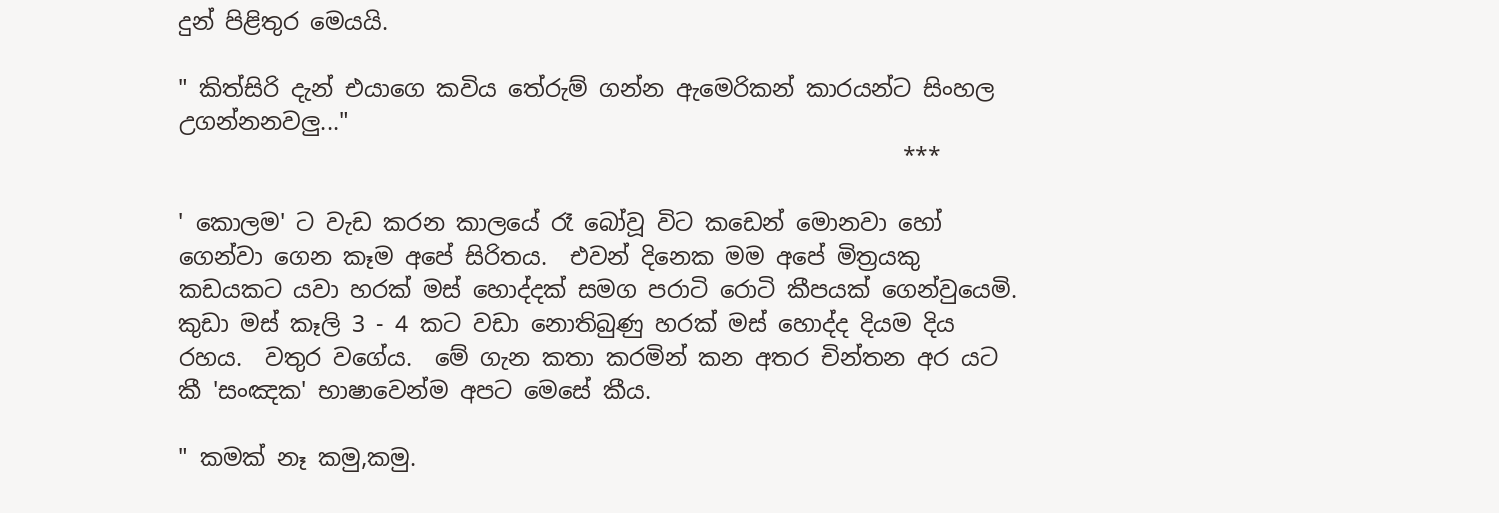දුන් පිළිතුර මෙයයි.

" කිත්සිරි දැන් එයාගෙ කවිය තේරුම් ගන්න ඇමෙරිකන් කාරයන්ට සිංහල උගන්නනවලු..."
                                                               ***

' කොලම' ට වැඩ කරන කාලයේ රෑ බෝවූ විට කඩෙන් මොනවා හෝ ගෙන්වා ගෙන කෑම අපේ සිරිතය.  එවන් දිනෙක මම අපේ මිත්‍රයකු කඩයකට යවා හරක් මස් හොද්දක් සමග පරාටි රොටි කීපයක් ගෙන්වුයෙමි.  කුඩා මස් කෑලි 3 - 4 කට වඩා නොතිබුණු හරක් මස් හොද්ද දියම දිය රහය.  වතුර වගේය.  මේ ගැන කතා කරමින් කන අතර චින්තන අර යට කී 'සංඤක' භාෂාවෙන්ම අපට මෙසේ කීය.

" කමක් නෑ කමු,කමු.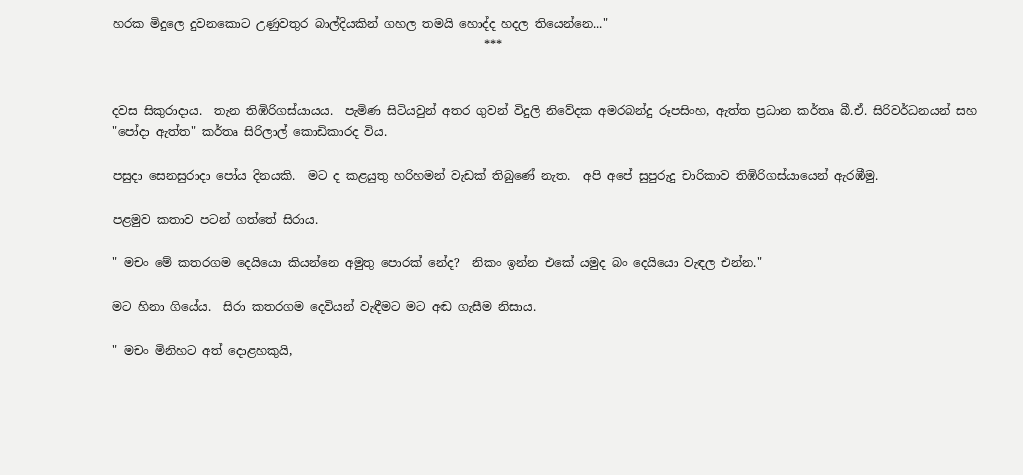හරක මිදුලෙ දුවනකොට උණුවතුර බාල්දියකින් ගහල තමයි හොද්ද හදල තියෙන්නෙ..."
                                                              ***


දවස සිකුරාදාය.  තැන තිඹිරිගස්යායය.  පැමිණ සිටියවුන් අතර ගුවන් විදුලි නිවේදක අමරබන්දු රූපසිංහ, ඇත්ත ප්‍රධාන කර්තෘ බී.ඒ. සිරිවර්ධනයන් සහ "පෝදා ඇත්ත" කර්තෘ සිරිලාල් කොඩිකාරද විය.

පසුදා සෙනසුරාදා පෝය දිනයකි.  මට ද කළයුතු හරිහමන් වැඩක් තිබුණේ නැත.  අපි අපේ සුපුරුදු චාරිකාව තිඹිරිගස්යායෙන් ඇරඹීමු.

පළමුව කතාව පටන් ගත්තේ සිරාය.

" මචං මේ කතරගම දෙයියො කියන්නෙ අමුතු පොරක් නේද?  නිකං ඉන්න එකේ යමුද බං දෙයියො වැඳල එන්න."

මට හිනා ගියේය.  සිරා කතරගම දෙවියන් වැඳීමට මට අඬ ගැසීම නිසාය.

" මචං මිනිහට අත් දොළහකුයි,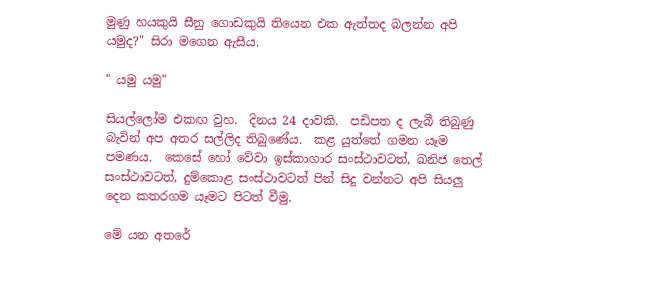මුණු හයකුයි සීනු ගොඩකුයි තියෙන එක ඇත්තද බලන්න අපි යමුද?" සිරා මගෙන ඇසීය.

" යමු යමු"

සියල්ලෝම එකඟ වුහ.  දිනය 24 දාවකි.  පඩිපත ද ලැබී තිබුණු බැවින් අප අතර සල්ලිද තිබුණේය.  කළ යුත්තේ ගමන යෑම පමණය.  කෙසේ හෝ වේවා ඉස්කාගාර සංස්ථාවටත්, ඛනිජ තෙල් සංස්ථාවටත්, දුම්කොළ සංස්ථාවටත් පින් සිදු වන්නට අපි සියලු දෙන කතරගම යෑමට පිටත් වීමු.

මේ යන අතරේ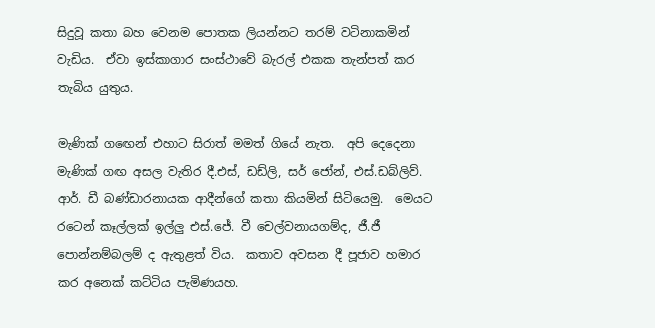සිදුවූ කතා බහ වෙනම පොතක ලියන්නට තරම් වටිනාකමින් වැඩිය.  ඒවා ඉස්කාගාර සංස්ථාවේ බැරල් එකක තැන්පත් කර තැබිය යුතුය.

මැණික් ගඟෙන් එහාට සිරාත් මමත් ගියේ නැත.  අපි දෙදෙනා මැණික් ගඟ අසල වැතිර දී.එස්, ඩඩ්ලි, සර් ජෝන්, එස්.ඩබ්ලිව්. ආර්. ඩී බණ්ඩාරනායක ආදීන්ගේ කතා කියමින් සිටියෙමු.  මෙයට රටෙන් කෑල්ලක් ඉල්ලු එස්.ජේ. වී චෙල්වනායගම්ද, ජී.ජී පොන්නම්බලම් ද ඇතුළත් විය.  කතාව අවසන දී පූජාව හමාර කර අනෙක් කට්ටිය පැමිණයහ.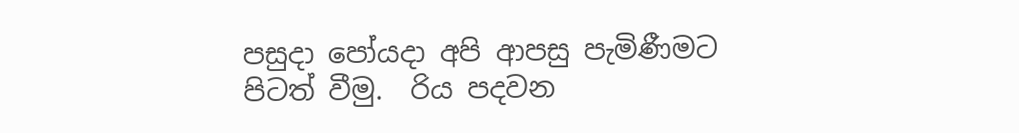පසුදා පෝයදා අපි ආපසු පැමිණීමට පිටත් වීමු.  රිය පදවන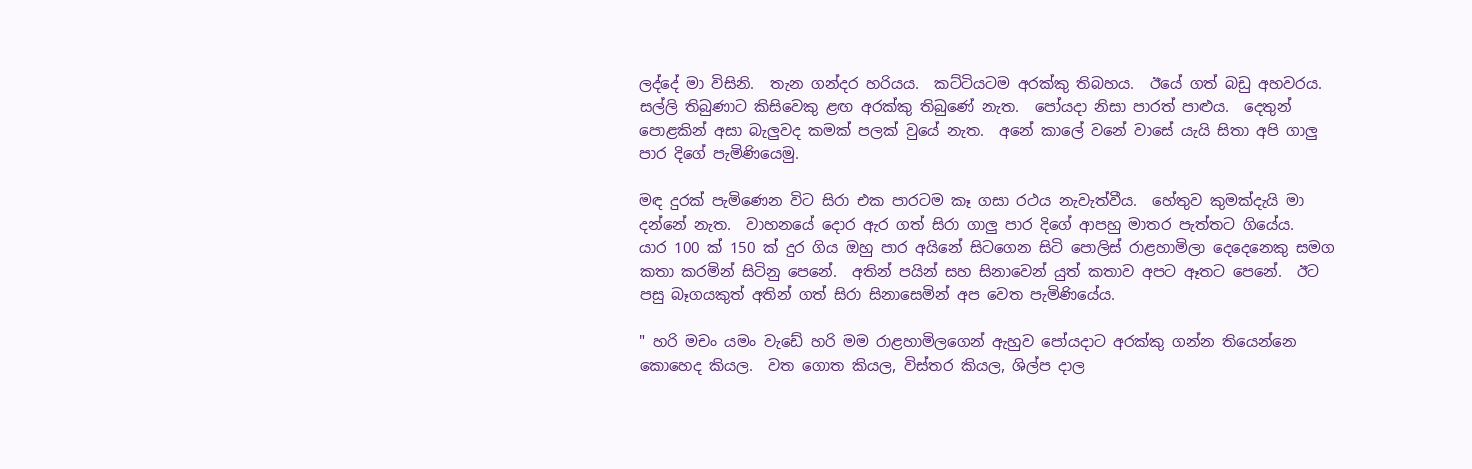ලද්දේ මා විසිනි.  තැන ගන්දර හරියය.  කට්ටියටම අරක්කු තිබහය.  ඊයේ ගත් බඩු අහවරය.  සල්ලි තිබුණාට කිසිවෙකු ළඟ අරක්කු තිබුණේ නැත.  පෝයදා නිසා පාරත් පාළුය.  දෙතුන් පොළකින් අසා බැලුවද කමක් පලක් වුයේ නැත.  අනේ කාලේ වනේ වාසේ යැයි සිතා අපි ගාලු පාර දිගේ පැමිණියෙමු.

මඳ දුරක් පැමිණෙන විට සිරා එක පාරටම කෑ ගසා රථය නැවැත්වීය.  හේතුව කුමක්දැයි මා දන්නේ නැත.  වාහනයේ දොර ඇර ගත් සිරා ගාලු පාර දිගේ ආපහු මාතර පැත්තට ගියේය.  යාර 100 ක් 150 ක් දුර ගිය ඔහු පාර අයිනේ සිටගෙන සිටි පොලිස් රාළහාමිලා දෙදෙනෙකු සමග කතා කරමින් සිටිනු පෙනේ.  අතින් පයින් සහ සිනාවෙන් යුත් කතාව අපට ඈතට පෙනේ.  ඊට පසු බෑගයකුත් අතින් ගත් සිරා සිනාසෙමින් අප වෙත පැමිණියේය.

" හරි මචං යමං වැඩේ හරි මම රාළහාමිලගෙන් ඇහුව පෝයදාට අරක්කු ගන්න තියෙන්නෙ කොහෙද කියල.  වත ගොත කියල, විස්තර කියල, ශිල්ප දාල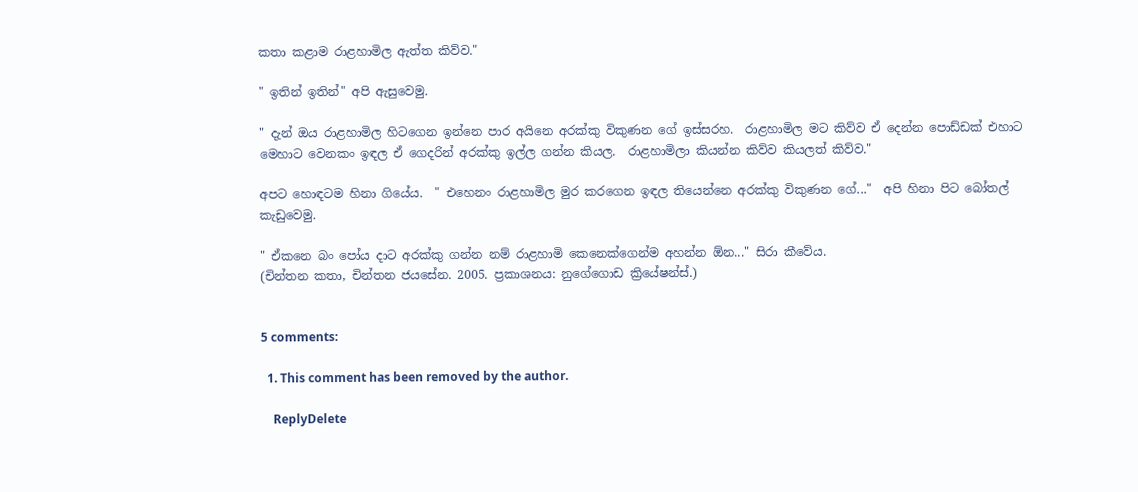කතා කළාම රාළහාමිල ඇත්ත කිව්ව."

" ඉතින් ඉතින්" අපි ඇසුවෙමු.

" දැන් ඔය රාළහාමිල හිටගෙන ඉන්නෙ පාර අයිනෙ අරක්කු විකුණන ගේ ඉස්සරහ.  රාළහාමිල මට කිව්ව ඒ දෙන්න පොඩ්ඩක් එහාට මෙහාට වෙනකං ඉඳල ඒ ගෙදරින් අරක්කු ඉල්ල ගන්න කියල.  රාළහාමිලා කියන්න කිව්ව කියලත් කිව්ව."

අපට හොඳටම හිනා ගියේය.  " එහෙනං රාළහාමිල මුර කරගෙන ඉඳල තියෙන්නෙ අරක්කු විකුණන ගේ..."  අපි හිනා පිට බෝතල් කැඩුවෙමු.

" ඒකනෙ බං පෝය දාට අරක්කු ගන්න නම් රාළහාමි කෙනෙක්ගෙන්ම අහන්න ඕන..." සිරා කීවේය.
(චින්තන කතා, චින්තන ජයසේන. 2005. ප්‍රකාශනය: නුගේගොඩ ක්‍රියේෂන්ස්.)


5 comments:

  1. This comment has been removed by the author.

    ReplyDelete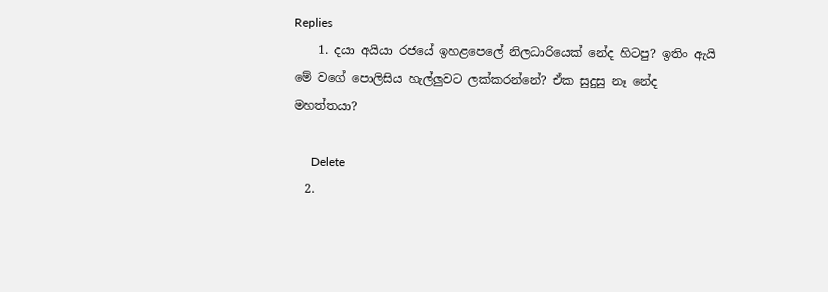Replies
    1. දයා අයියා රජයේ ඉහළපෙලේ නිලධාරියෙක් නේද හිටපු? ඉතිං ඇයි මේ වගේ පොලිසිය හැල්ලුවට ලක්කරන්නේ? ඒක සුදුසු නෑ නේද මහත්තයා?

      Delete
  2.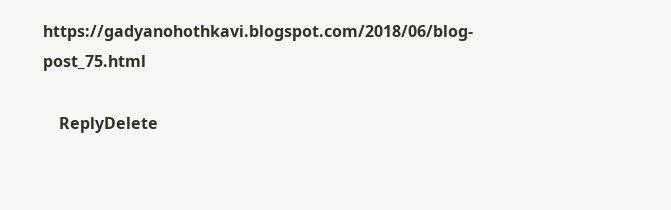https://gadyanohothkavi.blogspot.com/2018/06/blog-post_75.html

    ReplyDelete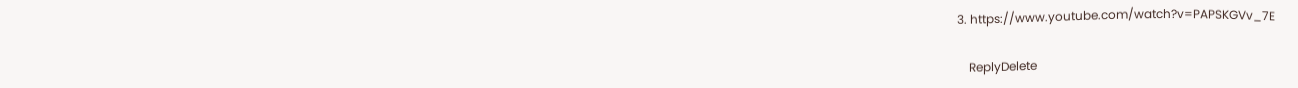3. https://www.youtube.com/watch?v=PAPSKGVv_7E

    ReplyDelete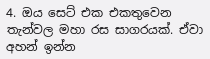4. ඔය සෙට් එක එකතුවෙන තැන්වල මහා රස සාගරයක්. ඒවා අහන් ඉන්න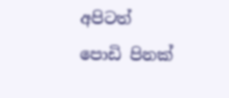අපිටත් පොඩි පිනක්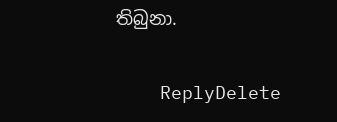තිබුනා.

    ReplyDelete